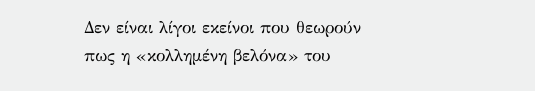Δεν είναι λίγοι εκείνοι που θεωρούν πως η «κολλημένη βελόνα» του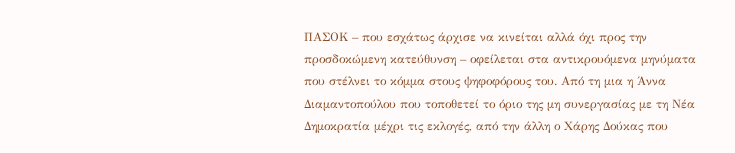ΠΑΣΟΚ – που εσχάτως άρχισε να κινείται αλλά όχι προς την προσδοκώμενη κατεύθυνση – οφείλεται στα αντικρουόμενα μηνύματα που στέλνει το κόμμα στους ψηφοφόρους του. Από τη μια η Άννα Διαμαντοπούλου που τοποθετεί το όριο της μη συνεργασίας με τη Νέα Δημοκρατία μέχρι τις εκλογές, από την άλλη ο Χάρης Δούκας που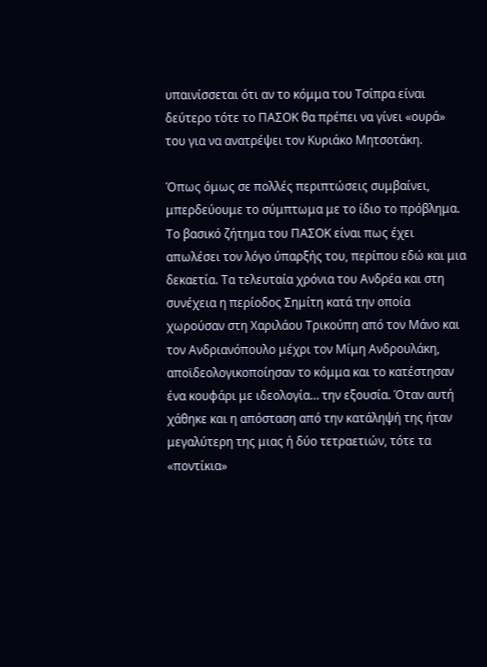υπαινίσσεται ότι αν το κόμμα του Τσίπρα είναι δεύτερο τότε το ΠΑΣΟΚ θα πρέπει να γίνει «ουρά» του για να ανατρέψει τον Κυριάκο Μητσοτάκη.

Όπως όμως σε πολλές περιπτώσεις συμβαίνει, μπερδεύουμε το σύμπτωμα με το ίδιο το πρόβλημα. Το βασικό ζήτημα του ΠΑΣΟΚ είναι πως έχει απωλέσει τον λόγο ύπαρξής του, περίπου εδώ και μια δεκαετία. Τα τελευταία χρόνια του Ανδρέα και στη συνέχεια η περίοδος Σημίτη κατά την οποία χωρούσαν στη Χαριλάου Τρικούπη από τον Μάνο και τον Ανδριανόπουλο μέχρι τον Μίμη Ανδρουλάκη, αποϊδεολογικοποίησαν το κόμμα και το κατέστησαν ένα κουφάρι με ιδεολογία… την εξουσία. Όταν αυτή χάθηκε και η απόσταση από την κατάληψή της ήταν μεγαλύτερη της μιας ή δύο τετραετιών, τότε τα «ποντίκια»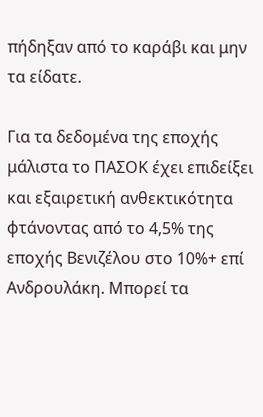πήδηξαν από το καράβι και μην τα είδατε.

Για τα δεδομένα της εποχής μάλιστα το ΠΑΣΟΚ έχει επιδείξει και εξαιρετική ανθεκτικότητα φτάνοντας από το 4,5% της εποχής Βενιζέλου στο 10%+ επί Ανδρουλάκη. Μπορεί τα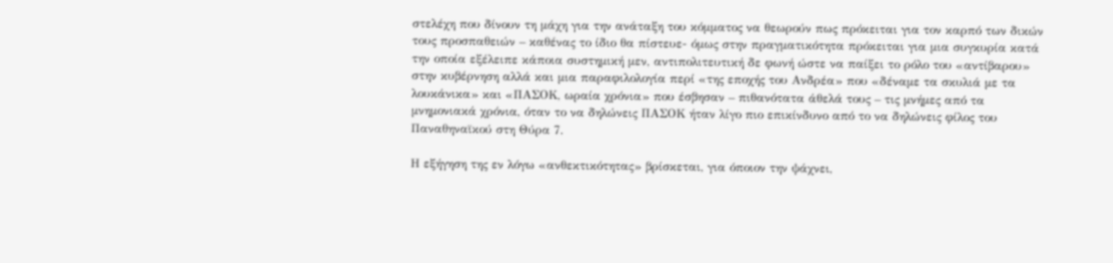στελέχη που δίνουν τη μάχη για την ανάταξη του κόμματος να θεωρούν πως πρόκειται για τον καρπό των δικών τους προσπαθειών – καθένας το ίδιο θα πίστευε- όμως στην πραγματικότητα πρόκειται για μια συγκυρία κατά την οποία εξέλειπε κάποια συστημική μεν, αντιπολιτευτική δε φωνή ώστε να παίξει το ρόλο του «αντίβαρου» στην κυβέρνηση αλλά και μια παραφιλολογία περί «της εποχής του Ανδρέα» που «δέναμε τα σκυλιά με τα λουκάνικα» και «ΠΑΣΟΚ, ωραία χρόνια» που έσβησαν – πιθανότατα άθελά τους – τις μνήμες από τα μνημονιακά χρόνια, όταν το να δηλώνεις ΠΑΣΟΚ ήταν λίγο πιο επικίνδυνο από το να δηλώνεις φίλος του Παναθηναϊκού στη Θύρα 7.

Η εξήγηση της εν λόγω «ανθεκτικότητας» βρίσκεται, για όποιον την ψάχνει,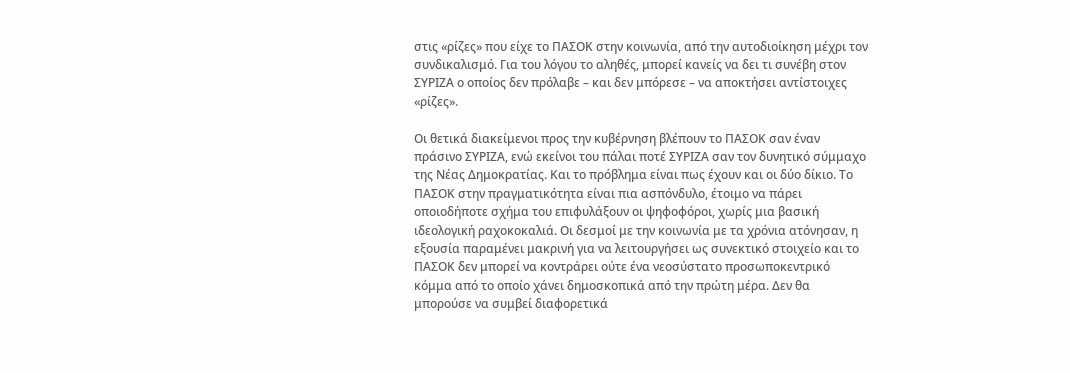στις «ρίζες» που είχε το ΠΑΣΟΚ στην κοινωνία, από την αυτοδιοίκηση μέχρι τον συνδικαλισμό. Για του λόγου το αληθές, μπορεί κανείς να δει τι συνέβη στον ΣΥΡΙΖΑ ο οποίος δεν πρόλαβε – και δεν μπόρεσε – να αποκτήσει αντίστοιχες «ρίζες».

Οι θετικά διακείμενοι προς την κυβέρνηση βλέπουν το ΠΑΣΟΚ σαν έναν πράσινο ΣΥΡΙΖΑ, ενώ εκείνοι του πάλαι ποτέ ΣΥΡΙΖΑ σαν τον δυνητικό σύμμαχο της Νέας Δημοκρατίας. Και το πρόβλημα είναι πως έχουν και οι δύο δίκιο. Το ΠΑΣΟΚ στην πραγματικότητα είναι πια ασπόνδυλο, έτοιμο να πάρει οποιοδήποτε σχήμα του επιφυλάξουν οι ψηφοφόροι, χωρίς μια βασική ιδεολογική ραχοκοκαλιά. Οι δεσμοί με την κοινωνία με τα χρόνια ατόνησαν, η εξουσία παραμένει μακρινή για να λειτουργήσει ως συνεκτικό στοιχείο και το ΠΑΣΟΚ δεν μπορεί να κοντράρει ούτε ένα νεοσύστατο προσωποκεντρικό κόμμα από το οποίο χάνει δημοσκοπικά από την πρώτη μέρα. Δεν θα μπορούσε να συμβεί διαφορετικά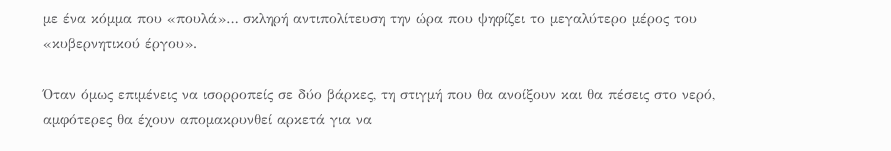με ένα κόμμα που «πουλά»… σκληρή αντιπολίτευση την ώρα που ψηφίζει το μεγαλύτερο μέρος του «κυβερνητικού έργου».

Όταν όμως επιμένεις να ισορροπείς σε δύο βάρκες, τη στιγμή που θα ανοίξουν και θα πέσεις στο νερό, αμφότερες θα έχουν απομακρυνθεί αρκετά για να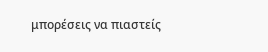μπορέσεις να πιαστείς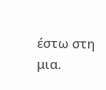έστω στη μια.